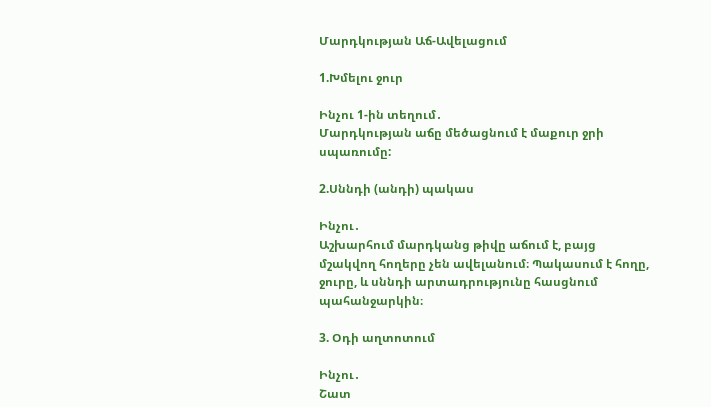Մարդկության Աճ-Ավելացում

1.Խմելու ջուր

Ինչու 1-ին տեղում․
Մարդկության աճը մեծացնում է մաքուր ջրի սպառումը:

2.Սննդի (անդի) պակաս

Ինչու․
Աշխարհում մարդկանց թիվը աճում է, բայց մշակվող հողերը չեն ավելանում։ Պակասում է հողը, ջուրը, և սննդի արտադրությունը հասցնում պահանջարկին։

3. Օդի աղտոտում

Ինչու․
Շատ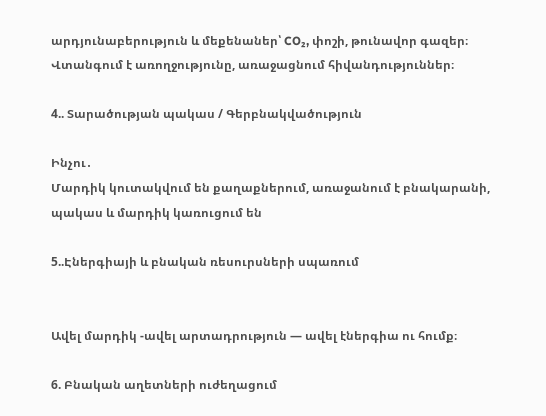արդյունաբերություն և մեքենաներ՝ CO₂, փոշի, թունավոր գազեր։ Վտանգում է առողջությունը, առաջացնում հիվանդություններ։

4.. Տարածության պակաս / Գերբնակվածություն

Ինչու․
Մարդիկ կուտակվում են քաղաքներում, առաջանում է բնակարանի, պակաս և մարդիկ կառուցում են

5..Էներգիայի և բնական ռեսուրսների սպառում


Ավել մարդիկ -ավել արտադրություն — ավել էներգիա ու հումք։

6. Բնական աղետների ուժեղացում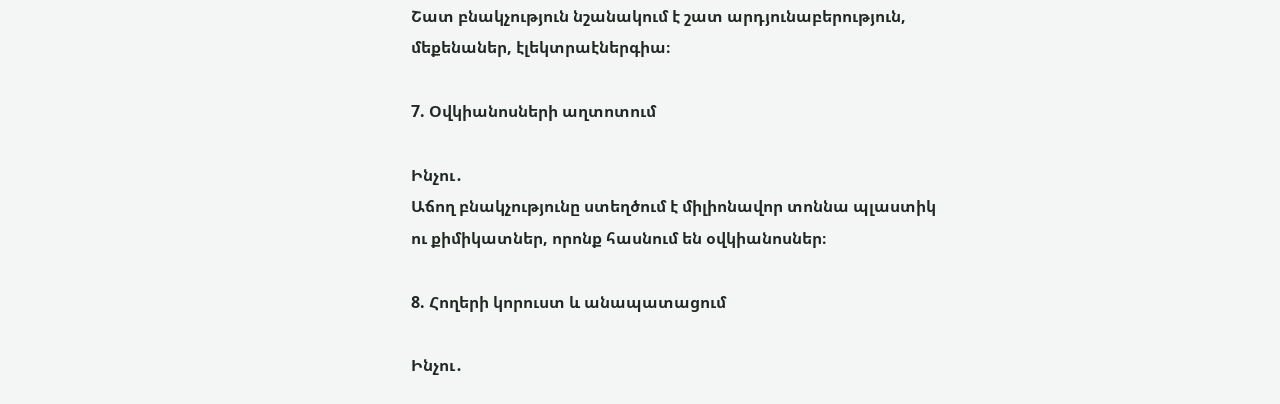Շատ բնակչություն նշանակում է շատ արդյունաբերություն, մեքենաներ, էլեկտրաէներգիա։

7. Օվկիանոսների աղտոտում

Ինչու․
Աճող բնակչությունը ստեղծում է միլիոնավոր տոննա պլաստիկ ու քիմիկատներ, որոնք հասնում են օվկիանոսներ։

8. Հողերի կորուստ և անապատացում

Ինչու․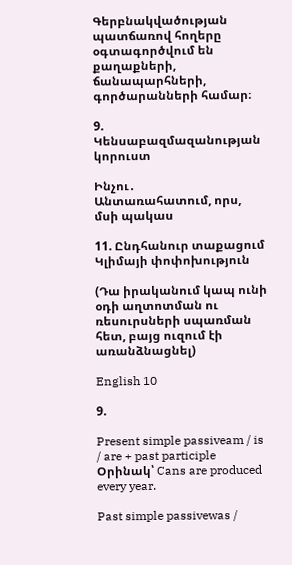Գերբնակվածության պատճառով հողերը օգտագործվում են քաղաքների, ճանապարհների, գործարանների համար։

9. Կենսաբազմազանության կորուստ

Ինչու․
Անտառահատում, որս, մսի պակաս

11. Ընդհանուր տաքացում   Կլիմայի փոփոխություն

(Դա իրականում կապ ունի օդի աղտոտման ու ռեսուրսների սպառման հետ, բայց ուզում էի առանձնացնել)

English 10

9.

Present simple passiveam / is / are + past participle
Օրինակ՝ Cans are produced every year.

Past simple passivewas /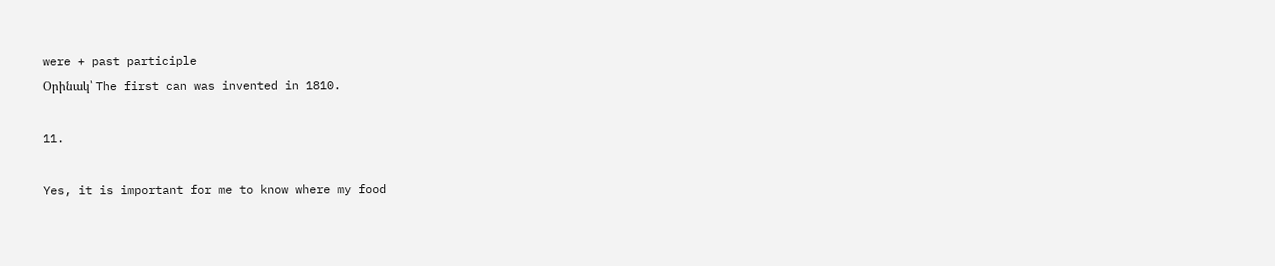were + past participle
Օրինակ՝ The first can was invented in 1810.

11.

Yes, it is important for me to know where my food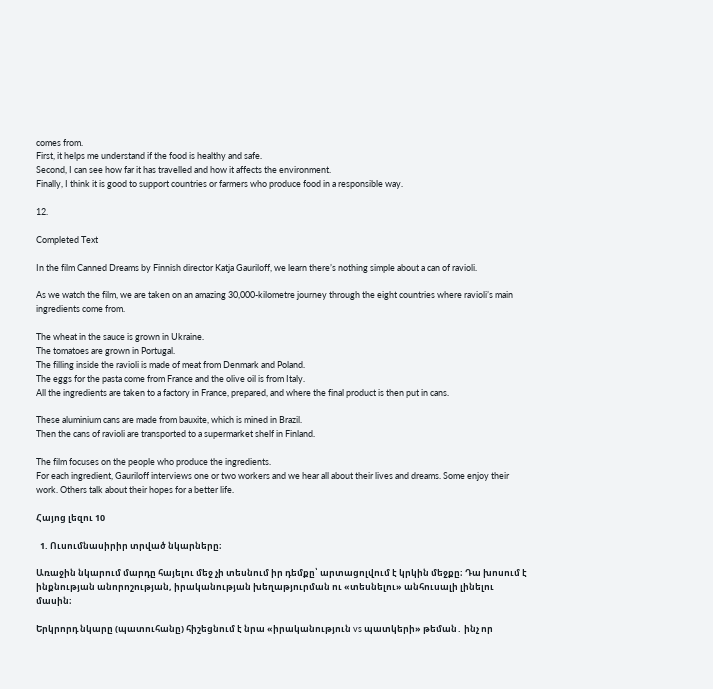comes from.
First, it helps me understand if the food is healthy and safe.
Second, I can see how far it has travelled and how it affects the environment.
Finally, I think it is good to support countries or farmers who produce food in a responsible way.

12.

Completed Text

In the film Canned Dreams by Finnish director Katja Gauriloff, we learn there’s nothing simple about a can of ravioli.

As we watch the film, we are taken on an amazing 30,000-kilometre journey through the eight countries where ravioli’s main ingredients come from.

The wheat in the sauce is grown in Ukraine.
The tomatoes are grown in Portugal.
The filling inside the ravioli is made of meat from Denmark and Poland.
The eggs for the pasta come from France and the olive oil is from Italy.
All the ingredients are taken to a factory in France, prepared, and where the final product is then put in cans.

These aluminium cans are made from bauxite, which is mined in Brazil.
Then the cans of ravioli are transported to a supermarket shelf in Finland.

The film focuses on the people who produce the ingredients.
For each ingredient, Gauriloff interviews one or two workers and we hear all about their lives and dreams. Some enjoy their work. Others talk about their hopes for a better life.

Հայոց լեզու 10

  1. Ուսումնասիրիր տրված նկարները։

Առաջին նկարում մարդը հայելու մեջ չի տեսնում իր դեմքը՝ արտացոլվում է կրկին մեջքը։ Դա խոսում է ինքնության անորոշության, իրականության խեղաթյուրման ու «տեսնելու» անհուսալի լինելու մասին։

Երկրորդ նկարը (պատուհանը) հիշեցնում է նրա «իրականություն vs պատկերի» թեման․ ինչ որ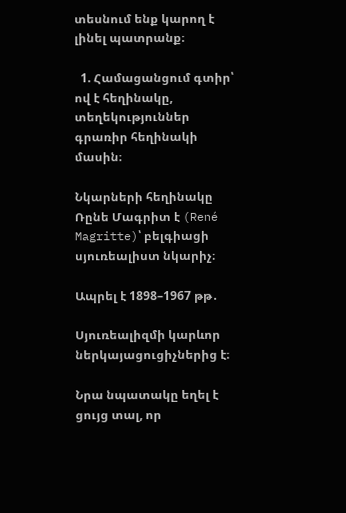տեսնում ենք կարող է լինել պատրանք։

  1. Համացանցում գտիր՝ ով է հեղինակը, տեղեկություններ գրառիր հեղինակի մասին։

Նկարների հեղինակը Ռընե Մագրիտ է (René Magritte)՝ բելգիացի սյուռեալիստ նկարիչ։

Ապրել է 1898–1967 թթ․

Սյուռեալիզմի կարևոր ներկայացուցիչներից է։

Նրա նպատակը եղել է ցույց տալ, որ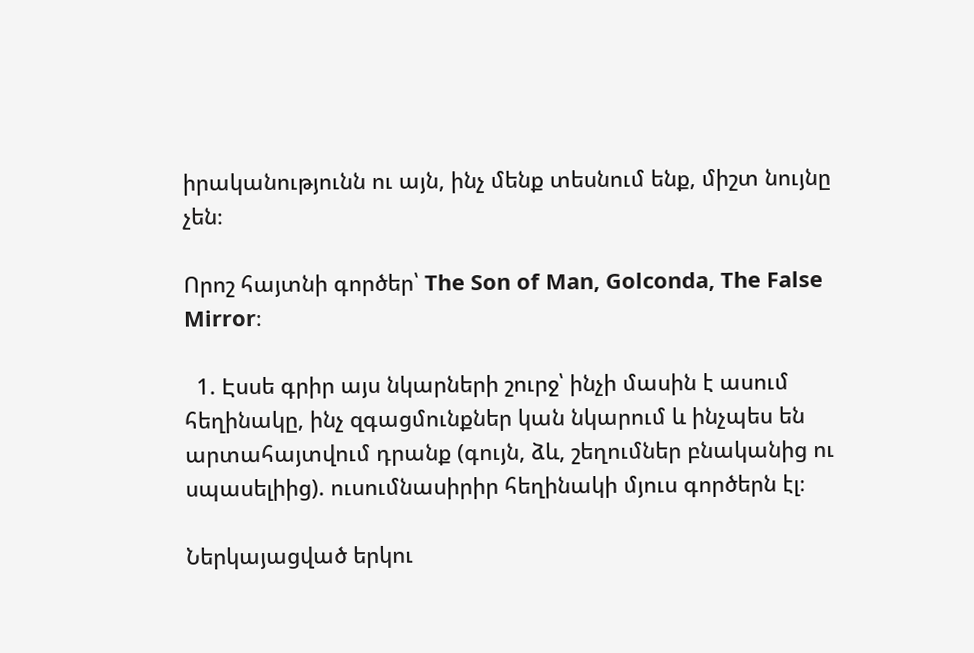իրականությունն ու այն, ինչ մենք տեսնում ենք, միշտ նույնը չեն։

Որոշ հայտնի գործեր՝ The Son of Man, Golconda, The False Mirror։

  1. Էսսե գրիր այս նկարների շուրջ՝ ինչի մասին է ասում հեղինակը, ինչ զգացմունքներ կան նկարում և ինչպես են արտահայտվում դրանք (գույն, ձև, շեղումներ բնականից ու սպասելիից). ուսումնասիրիր հեղինակի մյուս գործերն էլ։

Ներկայացված երկու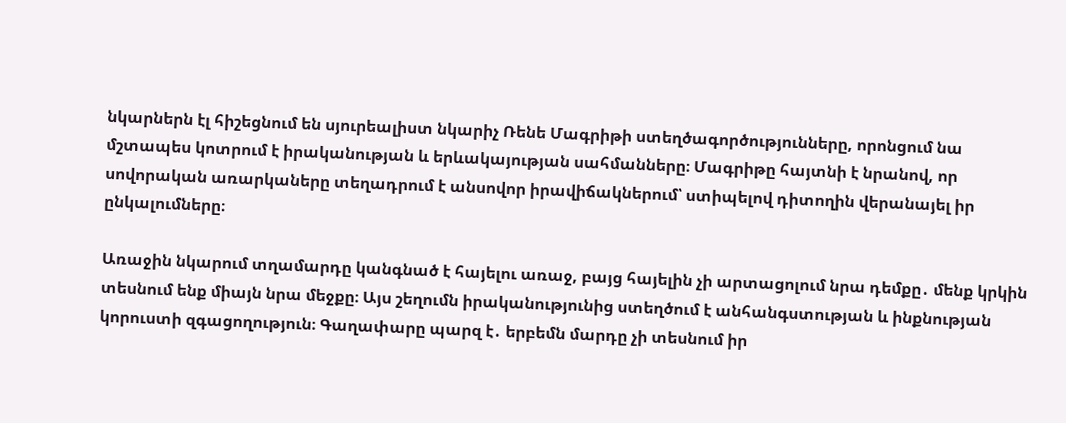նկարներն էլ հիշեցնում են սյուրեալիստ նկարիչ Ռենե Մագրիթի ստեղծագործությունները, որոնցում նա մշտապես կոտրում է իրականության և երևակայության սահմանները։ Մագրիթը հայտնի է նրանով, որ սովորական առարկաները տեղադրում է անսովոր իրավիճակներում՝ ստիպելով դիտողին վերանայել իր ընկալումները։

Առաջին նկարում տղամարդը կանգնած է հայելու առաջ, բայց հայելին չի արտացոլում նրա դեմքը․ մենք կրկին տեսնում ենք միայն նրա մեջքը։ Այս շեղումն իրականությունից ստեղծում է անհանգստության և ինքնության կորուստի զգացողություն։ Գաղափարը պարզ է․ երբեմն մարդը չի տեսնում իր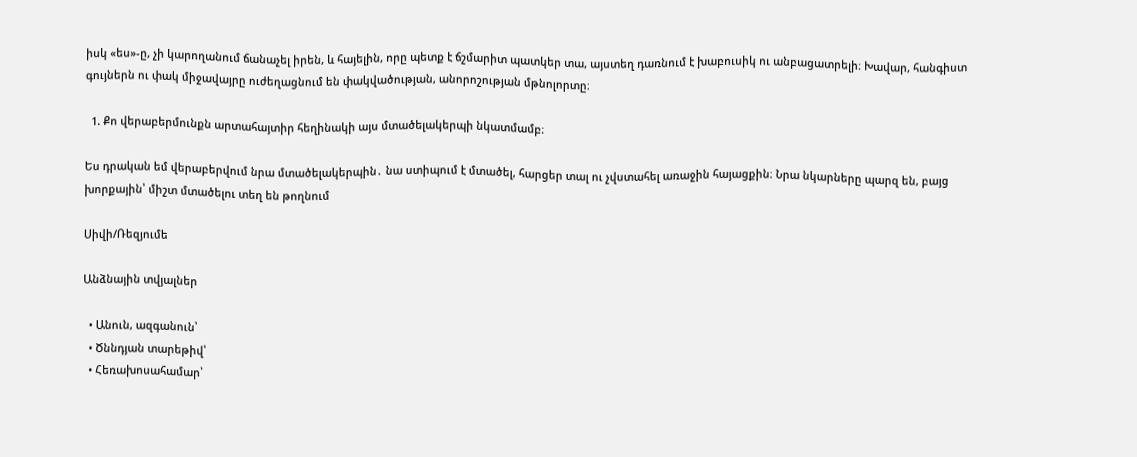իսկ «ես»-ը, չի կարողանում ճանաչել իրեն, և հայելին, որը պետք է ճշմարիտ պատկեր տա, այստեղ դառնում է խաբուսիկ ու անբացատրելի։ Խավար, հանգիստ գույներն ու փակ միջավայրը ուժեղացնում են փակվածության, անորոշության մթնոլորտը։

  1. Քո վերաբերմունքն արտահայտիր հեղինակի այս մտածելակերպի նկատմամբ։

Ես դրական եմ վերաբերվում նրա մտածելակերպին․ նա ստիպում է մտածել, հարցեր տալ ու չվստահել առաջին հայացքին։ Նրա նկարները պարզ են, բայց խորքային՝ միշտ մտածելու տեղ են թողնում

Սիվի/Ռեզյումե

Անձնային տվյալներ

  • Անուն, ազգանուն՝
  • Ծննդյան տարեթիվ՝
  • Հեռախոսահամար՝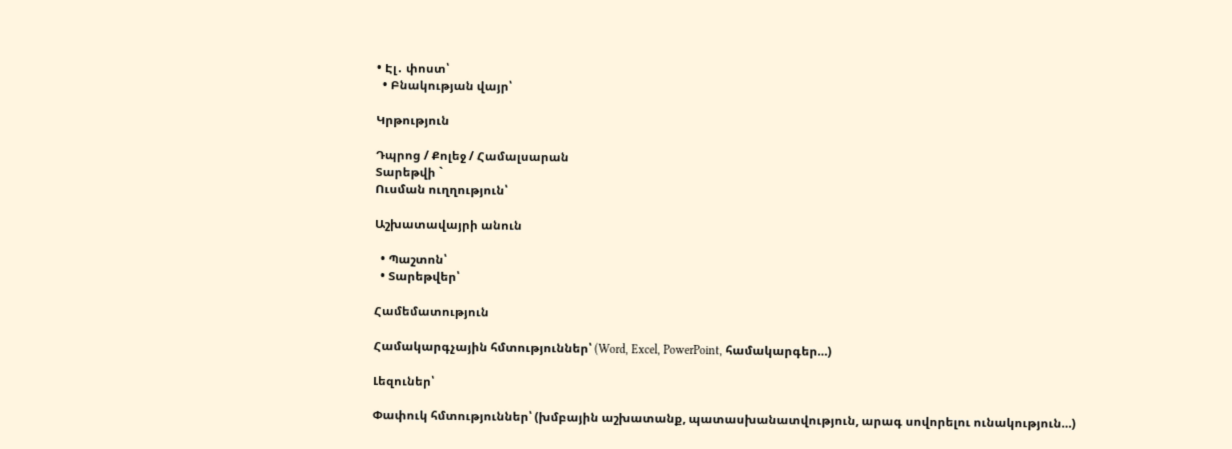• Էլ․ փոստ՝
  • Բնակության վայր՝

Կրթություն

Դպրոց / Քոլեջ / Համալսարան
Տարեթվի `
Ուսման ուղղություն՝

Աշխատավայրի անուն

  • Պաշտոն՝
  • Տարեթվեր՝

Համեմատություն

Համակարգչային հմտություններ՝ (Word, Excel, PowerPoint, համակարգեր…)

Լեզուներ՝

Փափուկ հմտություններ՝ (խմբային աշխատանք, պատասխանատվություն, արագ սովորելու ունակություն…)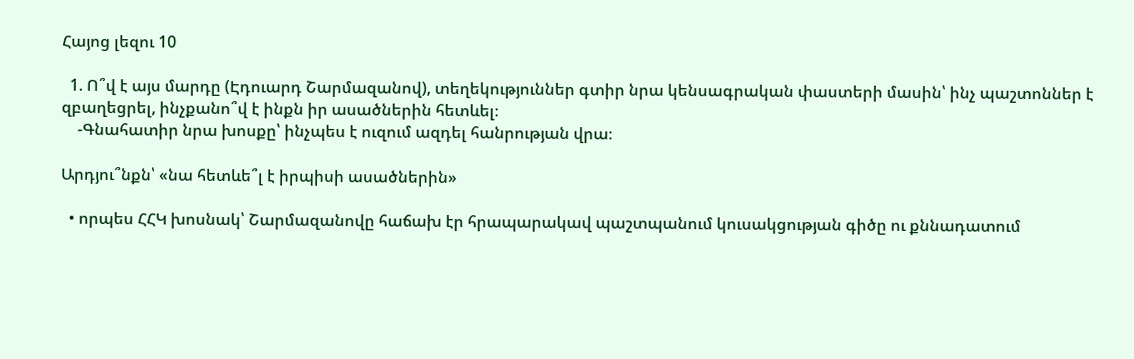Հայոց լեզու 10

  1. Ո՞վ է այս մարդը (Էդուարդ Շարմազանով), տեղեկություններ գտիր նրա կենսագրական փաստերի մասին՝ ինչ պաշտոններ է զբաղեցրել, ինչքանո՞վ է ինքն իր ասածներին հետևել։
    -Գնահատիր նրա խոսքը՝ ինչպես է ուզում ազդել հանրության վրա։

Արդյու՞նքն՝ «նա հետևե՞լ է իրպիսի ասածներին»

  • որպես ՀՀԿ խոսնակ՝ Շարմազանովը հաճախ էր հրապարակավ պաշտպանում կուսակցության գիծը ու քննադատում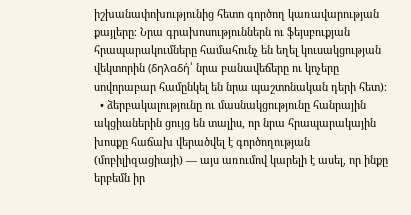իշխանափոխությունից հետո գործող կառավարության քայլերը։ Նրա գրախոսություններն ու ֆեյսբուքյան հրապարակումները համահունչ են եղել կուսակցության վեկտորին (δηλαδή՝ նրա բանավեճերը ու կոչերը սովորաբար համընկել են նրա պաշտոնական դերի հետ)։
  • ձերբակալությունը ու մասնակցությունը հանրային ակցիաներին ցույց են տալիս, որ նրա հրապարակային խոսքը հաճախ վերածվել է գործողության (մոբիլիզացիայի) — այս առումով կարելի է ասել, որ ինքը երբեմն իր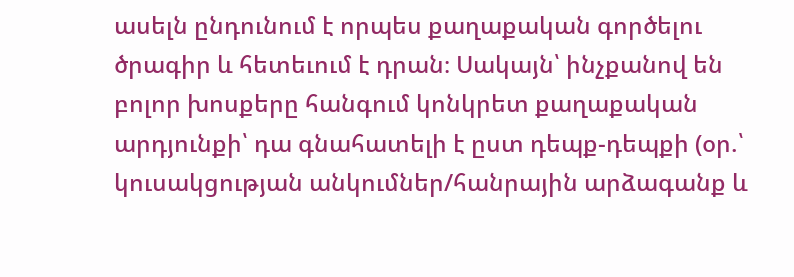ասելն ընդունում է որպես քաղաքական գործելու ծրագիր և հետեւում է դրան։ Սակայն՝ ինչքանով են բոլոր խոսքերը հանգում կոնկրետ քաղաքական արդյունքի՝ դա գնահատելի է ըստ դեպք-դեպքի (օր.՝ կուսակցության անկումներ/հանրային արձագանք և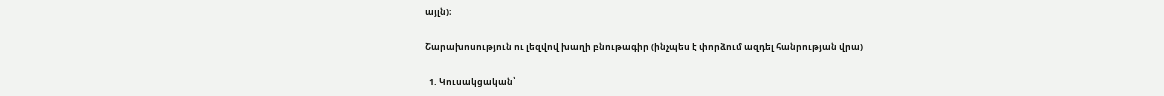այլն)։

Շարախոսություն ու լեզվով խաղի բնութագիր (ինչպես է փորձում ազդել հանրության վրա)

  1. Կուսակցական՝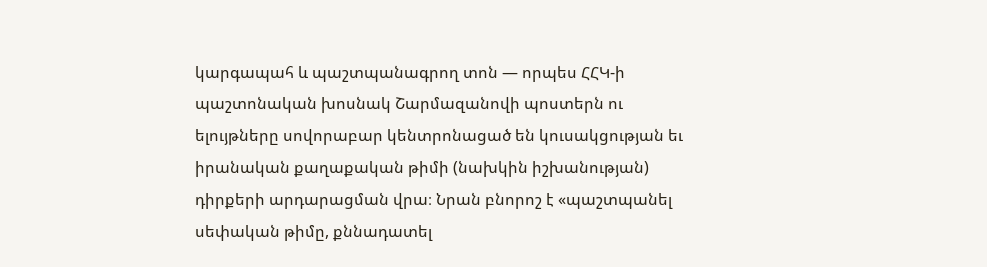կարգապահ և պաշտպանագրող տոն — որպես ՀՀԿ-ի պաշտոնական խոսնակ Շարմազանովի պոստերն ու ելույթները սովորաբար կենտրոնացած են կուսակցության եւ իրանական քաղաքական թիմի (նախկին իշխանության) դիրքերի արդարացման վրա։ Նրան բնորոշ է «պաշտպանել սեփական թիմը, քննադատել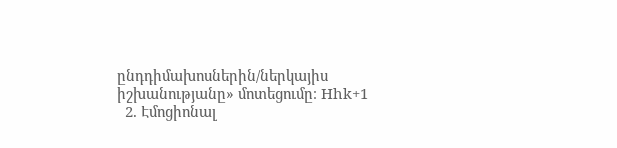ընդդիմախոսներին/ներկայիս իշխանությանը» մոտեցումը։ Hhk+1
  2. Էմոցիոնալ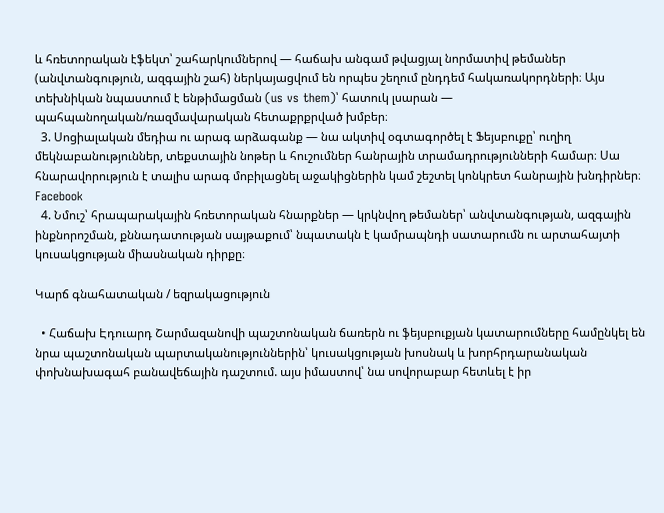և հռետորական էֆեկտ՝ շահարկումներով — հաճախ անգամ թվացյալ նորմատիվ թեմաներ (անվտանգություն, ազգային շահ) ներկայացվում են որպես շեղում ընդդեմ հակառակորդների։ Այս տեխնիկան նպաստում է ենթիմացման (us vs them)՝ հատուկ լսարան — պահպանողական/ռազմավարական հետաքրքրված խմբեր։
  3. Սոցիալական մեդիա ու արագ արձագանք — նա ակտիվ օգտագործել է Ֆեյսբուքը՝ ուղիղ մեկնաբանություններ, տեքստային նոթեր և հուշումներ հանրային տրամադրությունների համար։ Սա հնարավորություն է տալիս արագ մոբիլացնել աջակիցներին կամ շեշտել կոնկրետ հանրային խնդիրներ։ Facebook
  4. Նմուշ՝ հրապարակային հռետորական հնարքներ — կրկնվող թեմաներ՝ անվտանգության, ազգային ինքնորոշման, քննադատության սայթաքում՝ նպատակն է կամրապնդի սատարումն ու արտահայտի կուսակցության միասնական դիրքը։

Կարճ գնահատական / եզրակացություն

  • Հաճախ Էդուարդ Շարմազանովի պաշտոնական ճառերն ու ֆեյսբուքյան կատարումները համընկել են նրա պաշտոնական պարտականություններին՝ կուսակցության խոսնակ և խորհրդարանական փոխնախագահ բանավեճային դաշտում. այս իմաստով՝ նա սովորաբար հետևել է իր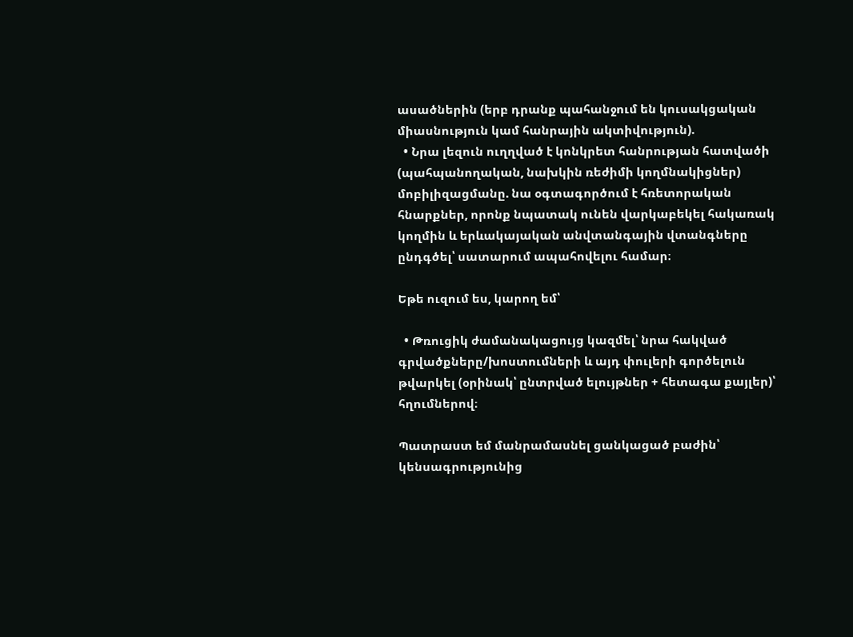ասածներին (երբ դրանք պահանջում են կուսակցական միասնություն կամ հանրային ակտիվություն).
  • Նրա լեզուն ուղղված է կոնկրետ հանրության հատվածի (պահպանողական, նախկին ռեժիմի կողմնակիցներ) մոբիլիզացմանը. նա օգտագործում է հռետորական հնարքներ, որոնք նպատակ ունեն վարկաբեկել հակառակ կողմին և երևակայական անվտանգային վտանգները ընդգծել՝ սատարում ապահովելու համար։

Եթե ուզում ես, կարող եմ՝

  • Թռուցիկ ժամանակացույց կազմել՝ նրա հակված գրվածքները/խոստումների և այդ փուլերի գործելուն թվարկել (օրինակ՝ ընտրված ելույթներ + հետագա քայլեր)՝ հղումներով։

Պատրաստ եմ մանրամասնել ցանկացած բաժին՝ կենսագրությունից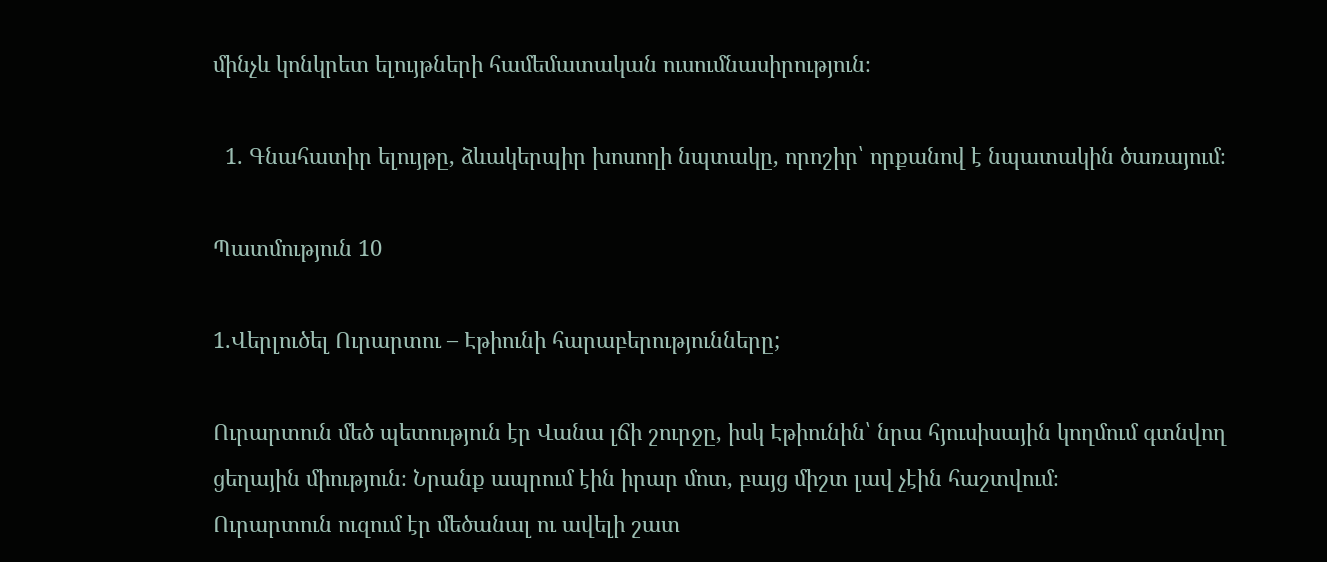մինչև կոնկրետ ելույթների համեմատական ուսումնասիրություն։

  1. Գնահատիր ելույթը, ձևակերպիր խոսողի նպտակը, որոշիր՝ որքանով է նպատակին ծառայում։

Պատմություն 10

1.Վերլուծել Ուրարտու – Էթիունի հարաբերությունները;

Ուրարտուն մեծ պետություն էր Վանա լճի շուրջը, իսկ Էթիունին՝ նրա հյուսիսային կողմում գտնվող ցեղային միություն։ Նրանք ապրում էին իրար մոտ, բայց միշտ լավ չէին հաշտվում։
Ուրարտուն ուզում էր մեծանալ ու ավելի շատ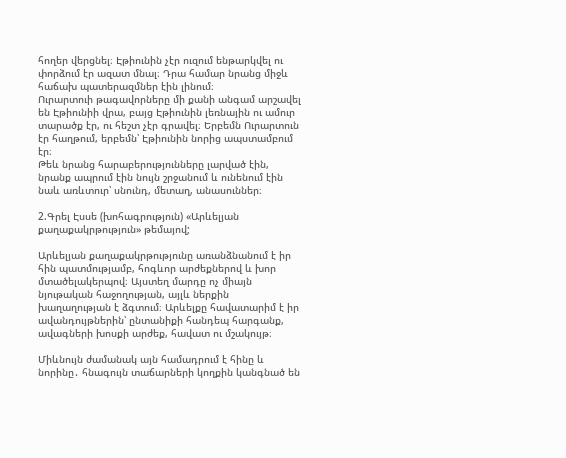հողեր վերցնել։ Էթիունին չէր ուզում ենթարկվել ու փորձում էր ազատ մնալ։ Դրա համար նրանց միջև հաճախ պատերազմներ էին լինում։
Ուրարտուի թագավորները մի քանի անգամ արշավել են Էթիունիի վրա, բայց Էթիունին լեռնային ու ամուր տարածք էր, ու հեշտ չէր գրավել։ Երբեմն Ուրարտուն էր հաղթում, երբեմն՝ Էթիունին նորից ապստամբում էր։
Թեև նրանց հարաբերությունները լարված էին, նրանք ապրում էին նույն շրջանում և ունենում էին նաև առևտուր՝ սնունդ, մետաղ, անասուններ։

2.Գրել Էսսե (խոհագրություն) «Արևելյան քաղաքակրթություն» թեմայով;

Արևելյան քաղաքակրթությունը առանձնանում է իր հին պատմությամբ, հոգևոր արժեքներով և խոր մտածելակերպով։ Այստեղ մարդը ոչ միայն նյութական հաջողության, այլև ներքին խաղաղության է ձգտում։ Արևելքը հավատարիմ է իր ավանդույթներին՝ ընտանիքի հանդեպ հարգանք, ավագների խոսքի արժեք, հավատ ու մշակույթ։

Միևնույն ժամանակ այն համադրում է հինը և նորինը․ հնագույն տաճարների կողքին կանգնած են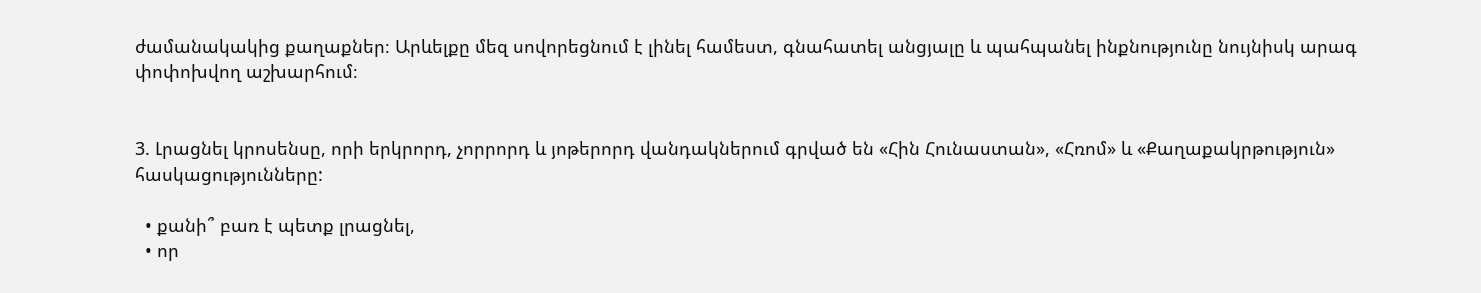ժամանակակից քաղաքներ։ Արևելքը մեզ սովորեցնում է լինել համեստ, գնահատել անցյալը և պահպանել ինքնությունը նույնիսկ արագ փոփոխվող աշխարհում։


3. Լրացնել կրոսենսը, որի երկրորդ, չորրորդ և յոթերորդ վանդակներում գրված են «Հին Հունաստան», «Հռոմ» և «Քաղաքակրթություն» հասկացությունները:

  • քանի՞ բառ է պետք լրացնել,
  • որ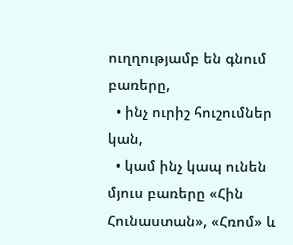ուղղությամբ են գնում բառերը,
  • ինչ ուրիշ հուշումներ կան,
  • կամ ինչ կապ ունեն մյուս բառերը «Հին Հունաստան», «Հռոմ» և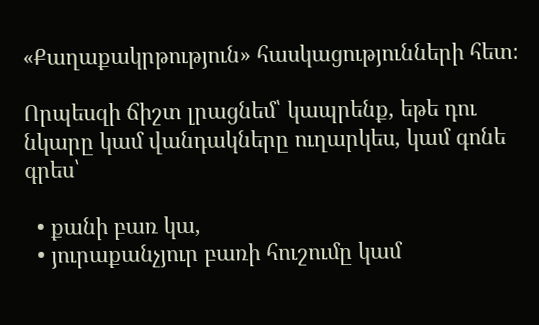«Քաղաքակրթություն» հասկացությունների հետ։

Որպեսզի ճիշտ լրացնեմ՝ կապրենք, եթե դու նկարը կամ վանդակները ուղարկես, կամ գոնե գրես՝

  • քանի բառ կա,
  • յուրաքանչյուր բառի հուշումը կամ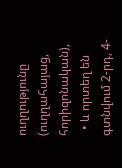ուղղությունը (ուղղահայաց, հորիզոնական),
  • և որտեղ են գտնվում 2-րդ, 4-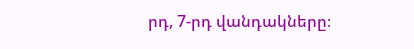րդ, 7-րդ վանդակները։